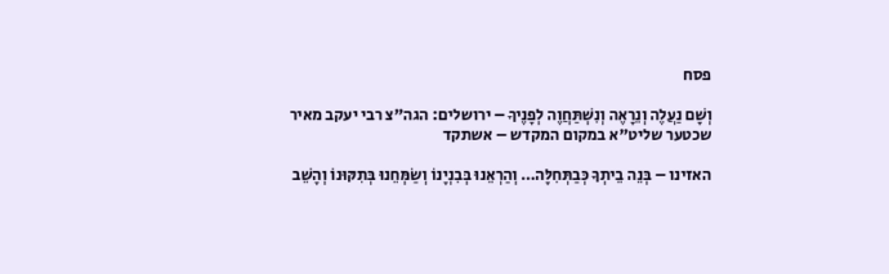פסח

וְשָׁם נַעֲלֶה וְנֵרָאֶה וְנִשְׁתַּחֲוֶה לְפָנֶיךָ – ירושלים: הגה"צ רבי יעקב מאיר שכטער שליט"א במקום המקדש – אשתקד

האזינו – בְּנֵה בֵיתְךָ כְּבַתְּחִלָּה… וְהַרְאֵנוּ בְּבִנְיָנוֹ וְשַׂמְּחֵנוּ בְּתִקּוּנוֹ וְהָשֵׁב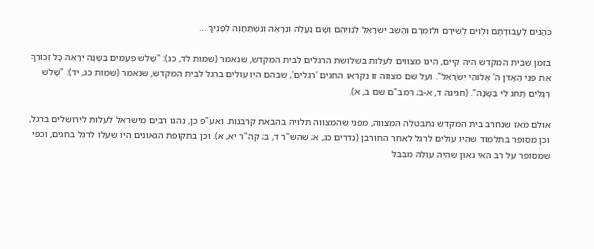כֹּהֲנִים לַעֲבוֹדָתָם וּלְוִיִּם לְשִׁירָם וּלְזִמְרָם וְהָשֵׁב יִשְׂרָאֵל לִנְוֵיהֶם וְשָׁם נַעֲלֶה וְנֵרָאֶה וְנִשְׁתַּחֲוֶה לְפָנֶיךָ …

בזמן שבית המקדש היה קיים, הינו מצווים לעלות בשלושת הרגלים לבית המקדש, שנאמר (שמות לד, כג): "שָׁלֹשׁ פְּעָמִים בַּשָּׁנָה יֵרָאֶה כָּל זְכוּרְךָ אֶת פְּנֵי הָאָדֹן ה' אֱלוֹהֵי יִשְׂרָאֵל". ועל שם מצווה זו נקראו החגים 'רגלים', שבהם היו עולים ברגל לבית המקדש, שנאמר (שמות כג, יד): "שָׁלֹשׁ רְגָלִים תָּחֹג לִי בַּשָּׁנָה". (חגיגה ד, א-ב; רמב"ם שם ב, א).

אולם מאז שנחרב בית המקדש נתבטלה המצווה, מפני שהמצווה תלויה בהבאת קרבנות. ואע"פ כן, נהגו רבים מישראל לעלות לירושלים ברגל, וכן מסופר בתלמוד שהיו עולים לרגל לאחר החורבן (נדרים כג, א; שהש"ר ד, ב; קה"ר יא, א). וכן בתקופת הגאונים היו שעלו לרגל בחגים, וכפי שמסופר על רב האי גאון שהיה עולה מבבל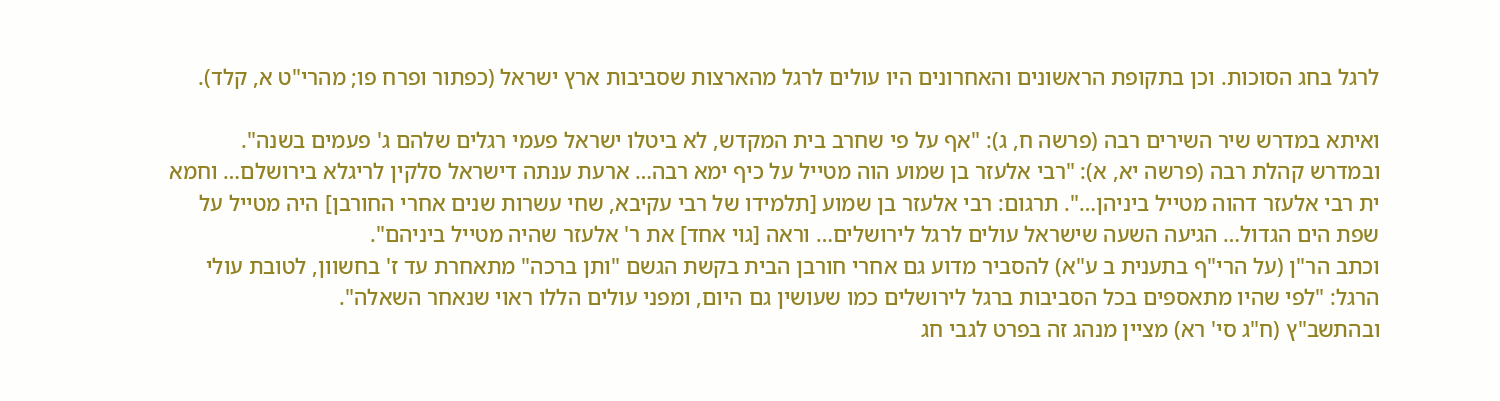לרגל בחג הסוכות. וכן בתקופת הראשונים והאחרונים היו עולים לרגל מהארצות שסביבות ארץ ישראל (כפתור ופרח פו; מהרי"ט א, קלד).

ואיתא במדרש שיר השירים רבה (פרשה ח, ג): "אף על פי שחרב בית המקדש, לא ביטלו ישראל פעמי רגלים שלהם ג' פעמים בשנה".
ובמדרש קהלת רבה (פרשה יא, א): "רבי אלעזר בן שמוע הוה מטייל על כיף ימא רבה… ארעת ענתה דישראל סלקין לריגלא בירושלם… וחמא ית רבי אלעזר דהוה מטייל ביניהן…". תרגום: רבי אלעזר בן שמוע [תלמידו של רבי עקיבא, שחי עשרות שנים אחרי החורבן] היה מטייל על שפת הים הגדול… הגיעה השעה שישראל עולים לרגל לירושלים… וראה [גוי אחד] את ר' אלעזר שהיה מטייל ביניהם".
וכתב הר"ן (על הרי"ף בתענית ב ע"א) להסביר מדוע גם אחרי חורבן הבית בקשת הגשם "ותן ברכה" מתאחרת עד ז' בחשוון, לטובת עולי הרגל: "לפי שהיו מתאספים בכל הסביבות ברגל לירושלים כמו שעושין גם היום, ומפני עולים הללו ראוי שנאחר השאלה".
ובהתשב"ץ (ח"ג סי' רא) מציין מנהג זה בפרט לגבי חג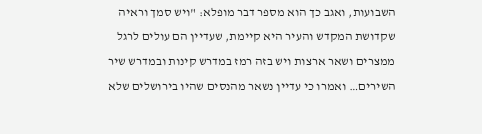השבועות, ואגב כך הוא מספר דבר מופלא: "ויש סמך וראיה שקדושת המקדש והעיר היא קיימת, שעדיין הם עולים לרגל ממצרים ושאר ארצות ויש בזה רמז במדרש קינות ובמדרש שיר השירים… ואמרו כי עדיין נשאר מהנסים שהיו בירושלים שלא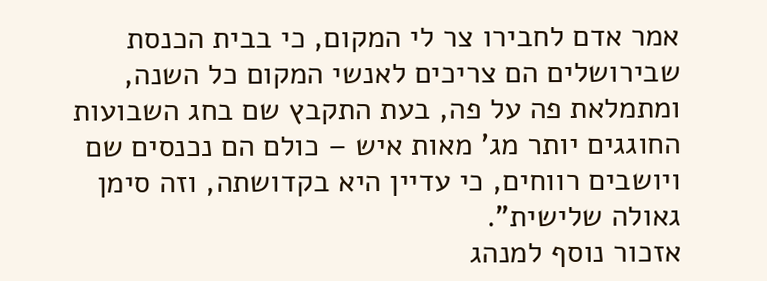אמר אדם לחבירו צר לי המקום, כי בבית הכנסת שבירושלים הם צריכים לאנשי המקום כל השנה, ומתמלאת פה על פה, בעת התקבץ שם בחג השבועות החוגגים יותר מג' מאות איש – כולם הם נכנסים שם ויושבים רווחים, כי עדיין היא בקדושתה, וזה סימן גאולה שלישית".
אזכור נוסף למנהג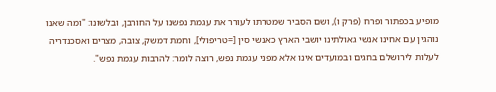מופיע בכפתור ופרח (פרק ו), ושם הסביר שמטרתו לעורר את עגמת נפשנו על החורבן, ובלשונו: "ומה שאנו נוהגין עם אחינו אנשי גאולתינו יושבי הארץ כאנשי סין [=טריפולי], וחמת דמשק, צובה, מצרים ואסכנדריה לעלות לירושלם בחגים ובמועדים אינו אלא מפני עגמת נפש, רוצה לומר: להרבות עגמת נפש".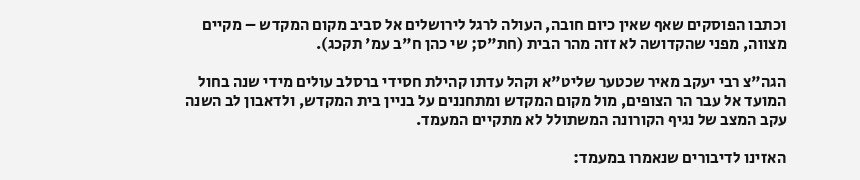וכתבו הפוסקים שאף שאין כיום חובה, העולה לרגל לירושלים אל סביב מקום המקדש – מקיים מצווה, מפני שהקדושה לא זזה מהר הבית (חת"ס; שי כהן ח"ב עמ' תקכג).

הגה"צ רבי יעקב מאיר שכטער שליט"א וקהל עדתו קהילת חסידי ברסלב עולים מידי שנה בחול המועד אל עבר הר הצופים, מול מקום המקדש ומתחננים על בניין בית המקדש, ולדאבון לב השנה עקב המצב של נגיף הקורונה המשתולל לא מתקיים המעמד.

האזינו לדיבורים שנאמרו במעמד: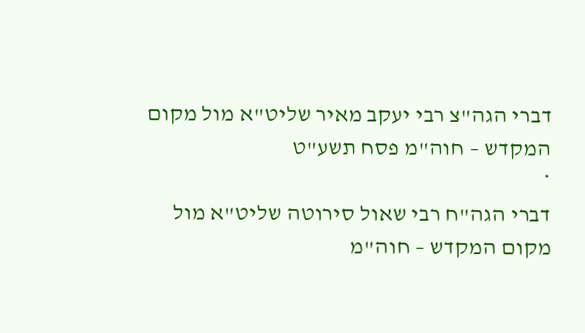דברי הגה"צ רבי יעקב מאיר שליט"א מול מקום המקדש – חוה"מ פסח תשע"ט
*
דברי הגה"ח רבי שאול סירוטה שליט"א מול מקום המקדש – חוה"מ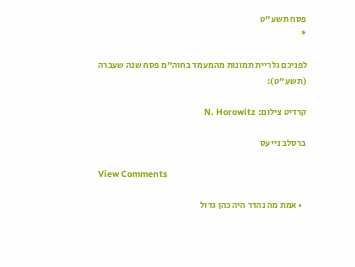פסח תשע"ט
*

לפניכם גלריית תמונות מהמעמד בחוה"מ פסח שנה שעברה (תשע"ט):

קרדיט צילום: N. Horowitz

ברסלב נייעס

View Comments

  • אמת מה נהדר היה כהן גדול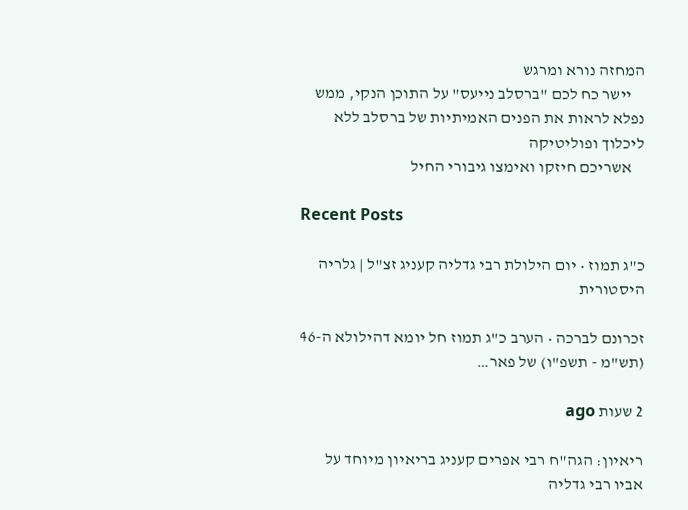המחזה נורא ומרגש
    יישר כח לכם "ברסלב נייעס" על התוכן הנקי, ממש נפלא לראות את הפנים האמיתיות של ברסלב ללא ליכלוך ופוליטיקה
    אשריכם חיזקו ואימצו גיבורי החיל

Recent Posts

כ"ג תמוז • יום הילולת רבי גדליה קעניג זצ"ל | גלריה היסטורית

זכרונם לברכה • הערב כ"ג תמוז חל יומא דהילולא ה-46 (תש"מ - תשפ"ו) של פאר…

2 שעות ago

ריאיון: הגה"ח רבי אפרים קעניג בריאיון מיוחד על אביו רבי גדליה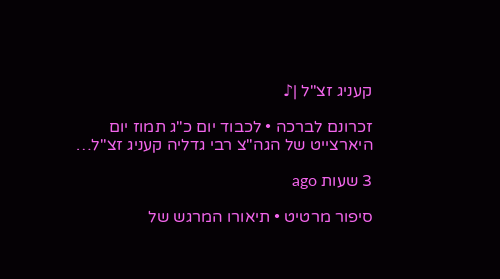קעניג זצ"ל |♪

זכרונם לברכה • לכבוד יום כ"ג תמוז יום היארצייט של הגה"צ רבי גדליה קעניג זצ"ל…

3 שעות ago

סיפור מרטיט • תיאורו המרגש של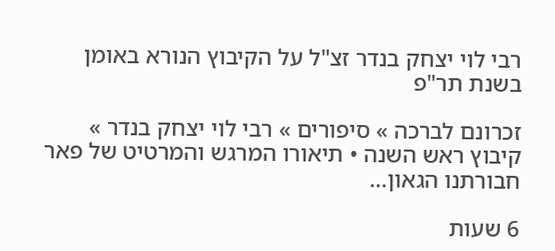רבי לוי יצחק בנדר זצ"ל על הקיבוץ הנורא באומן בשנת תר"פ

זכרונם לברכה » סיפורים » רבי לוי יצחק בנדר » קיבוץ ראש השנה • תיאורו המרגש והמרטיט של פאר חבורתנו הגאון…

6 שעות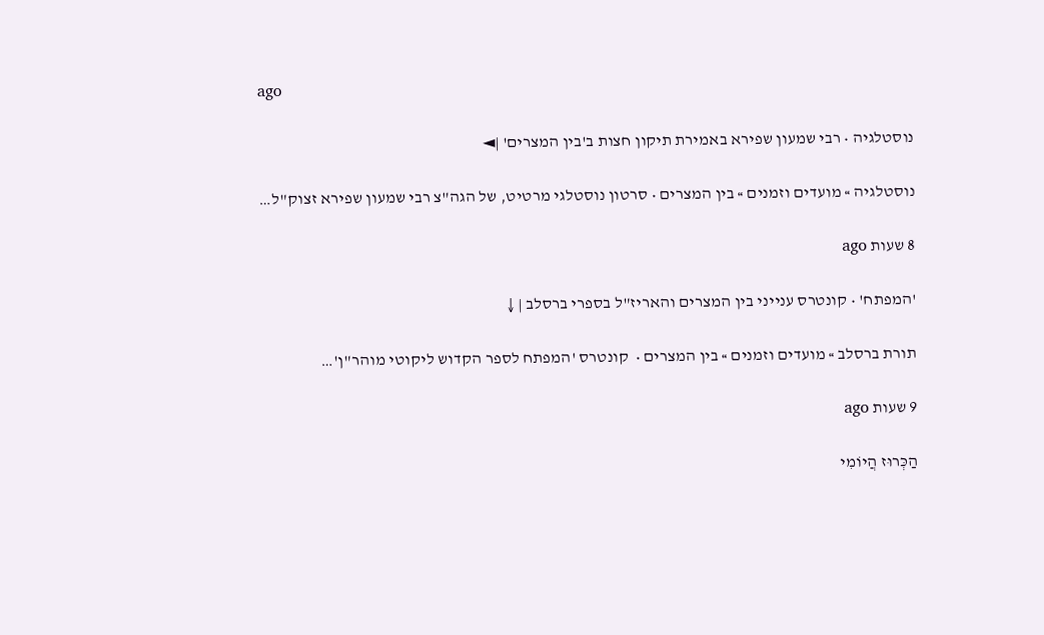ago

נוסטלגיה • רבי שמעון שפירא באמירת תיקון חצות ב'בין המצרים' |◄

נוסטלגיה » מועדים וזמנים » בין המצרים • סרטון נוסטלגי מרטיט, של הגה"צ רבי שמעון שפירא זצוק"ל…

8 שעות ago

'המפתח' • קונטרס ענייני בין המצרים והאריז"ל בספרי ברסלב | ↓

תורת ברסלב » מועדים וזמנים » בין המצרים •  קונטרס 'המפתח לספר הקדוש ליקוטי מוהר"ן'…

9 שעות ago

הַכְּרוּז הֲיוֹמִי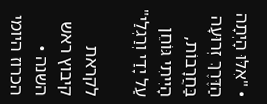• "אִלּוּ הָיְתָה הַדֶּרֶךְ זְרוּעָה בַּחֲרָבוֹת, הָיִיתִי גּוֹחֵן עַל יָדַי וְרַגְלַי"

לקראת קיבוץ ראש השנה • הכרוז היומי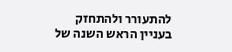להתעורר ולהתחזק בעניין הראש השנה של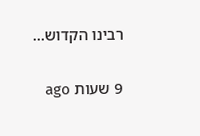רבינו הקדוש…

9 שעות ago